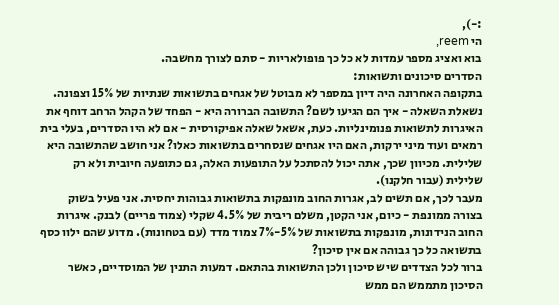:-),
הי reem,
בוא ואציג מספר עמדות לא כל כך פופולאריות - סתם לצורך מחשבה.
הסדרים סיכונים ותשואות:
בתקופה האחרונה היה דיון במספר לא מבוטל של אגחים בתשואות שנתיות של 15% וצפונה. נשאלת השאלה - איך הם הגיעו לשם? התשובה הברורה היא - הפחד של הקהל הרחב דוחף את האיגרות לתשואות פנומינליות. כעת, אשאל שאלה אפיקורסית - אם לא היו הסדרים, בעלי בית רמאים ועוד מיני ירקות, האם היו אגחים שנסחרים בתשואות כאלו? אני חושב שהתשובה היא שלילית. מכיוון שכך, אתה יכול להסתכל על התופעות האלה, גם כתופעה חיובית ולא רק שלילית (עבור חלקנו).
מעבר לכך, אם תשים לב, אגרות החוב מונפקות בתשואות גבוהות יחסית. אני פעיל בשוק בצורה ממונפת - כיום, אני הקטן, משלם ריבית של 4.5% שקלי (צמוד פריים) לבנק. איגרות החוב הנידונות, מונפקות בתשואות של 5%-7% צמוד מדד (עם בטחונות). מדוע שהם ילוו כסף בתשואה כל כך גבוהה אם אין סיכון?
ברור לכל הצדדים שיש סיכון ולכן התשואות בהתאם. דמעות התנין של המוסדיים, כאשר הסיכון מתממש הם ממש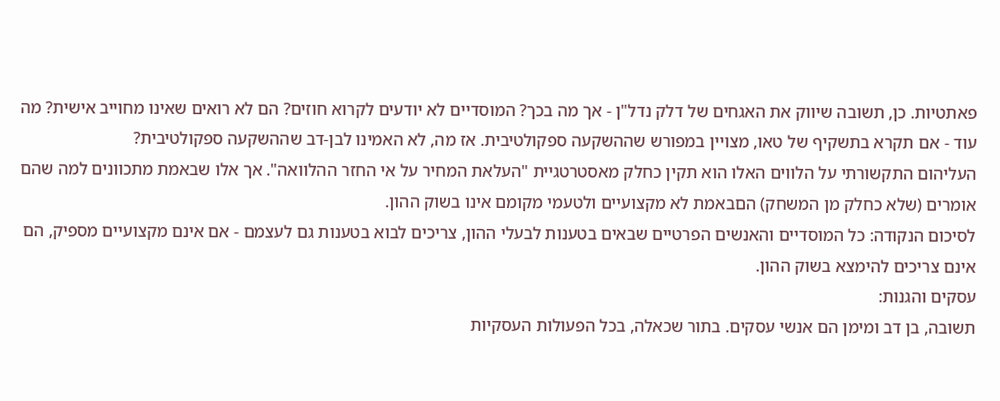פאתטיות. כן, תשובה שיווק את האגחים של דלק נדל"ן - אך מה בכך? המוסדיים לא יודעים לקרוא חוזים? הם לא רואים שאינו מחוייב אישית? מה עוד - אם תקרא בתשקיף של טאו, מצויין במפורש שההשקעה ספקולטיבית. אז מה, לא האמינו לבן-דב שההשקעה ספקולטיבית?
העליהום התקשורתי על הלווים האלו הוא תקין כחלק מאסטרטגיית "העלאת המחיר על אי החזר ההלוואה". אך אלו שבאמת מתכוונים למה שהם אומרים (שלא כחלק מן המשחק) הםבאמת לא מקצועיים ולטעמי מקומם אינו בשוק ההון.
לסיכום הנקודה: כל המוסדיים והאנשים הפרטיים שבאים בטענות לבעלי ההון, צריכים לבוא בטענות גם לעצמם - אם אינם מקצועיים מספיק, הם אינם צריכים להימצא בשוק ההון.
עסקים והגנות:
תשובה, בן דב ומימן הם אנשי עסקים. בתור שכאלה, בכל הפעולות העסקיות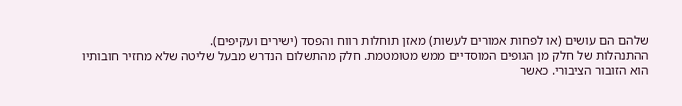שלהם הם עושים (או לפחות אמורים לעשות) מאזן תוחלות רווח והפסד (ישירים ועקיפים).
ההתנהלות של חלק מן הגופים המוסדיים ממש מטומטמת. חלק מהתשלום הנדרש מבעל שליטה שלא מחזיר חובותיו הוא הזובור הציבורי. כאשר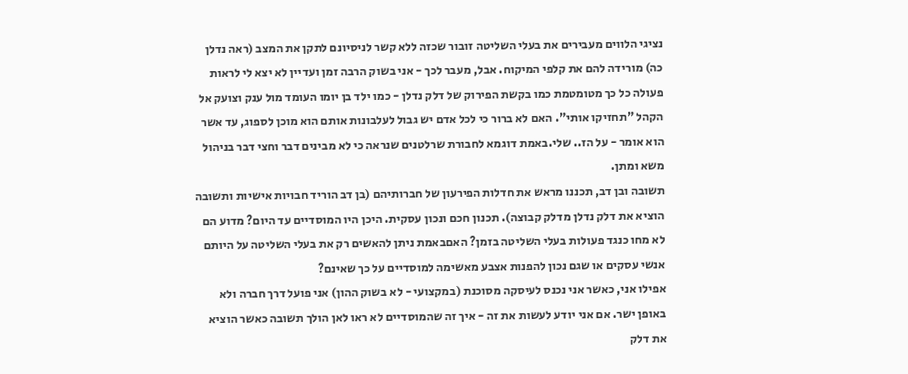נציגי הלווים מעבירים את בעלי השליטה זובור שכזה ללא קשר לניסיונם לתקן את המצב (ראה נדלן כה) מורידה להם את קלפי המיקוח. אבל, מעבר לכך - אני בשוק הרבה זמן ועדיין לא יצא לי לראות פעולה כל כך מטומטמת כמו בקשת הפירוק של דלק נדלן - כמו ילד בן יומו העומד מול ענק וצועק אל הקהל "תחזיקו אותי". האם לא ברור כי לכל אדם יש גבול לעלבונות אותם הוא מוכן לספוג, עד אשר הוא אומר - על הז.. שלי.באמת דוגמא לחבורת שרלטנים שנראה כי לא מבינים דבר וחצי דבר בניהול משא ומתן.
תשובה ובן דב, תכננו מראש את חדלות הפירעון של חברותיהם (בן דב הוריד חבויות אישיות ותשובה הוציא את דלק נדלן מדלק קבוצה). תכנון חכם ונכון עסקית. היכן היו המוסדיים עד היום? מדוע הם לא מחו כנגד פעולות בעלי השליטה בזמן? האםבאמת ניתן להאשים רק את בעלי השליטה על היותם אנשי עסקים או שגם נכון להפנות אצבע מאשימה למוסדיים על כך שאינם?
אפילו אני, כאשר אני נכנס לעיסקה מסוכנת (במקצועי - לא בשוק ההון) אני פועל דרך חברה ולא באופן ישר. אם אני יודע לעשות את זה - איך זה שהמוסדיים לא ראו לאן הולך תשובה כאשר הוציא את דלק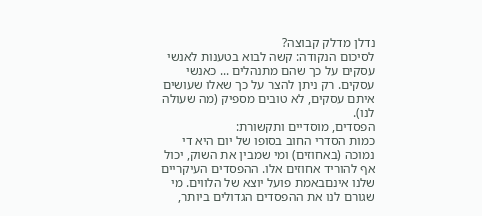נדלן מדלק קבוצה?
לסיכום הנקודה: קשה לבוא בטענות לאנשי עסקים על כך שהם מתנהלים ... כאנשי עסקים. רק ניתן להצר על כך שאלו שעושים איתם עסקים, לא טובים מספיק (מה שעולה לנו).
הפסדים, מוסדיים ותקשורת:
כמות הסדרי החוב בסופו של יום היא די נמוכה (באחוזים) ומי שמבין את השוק, יכול אף להוריד אחוזים אלו. ההפסדים העיקריים שלנו אינםבאמת פועל יוצא של הלווים. מי שגורם לנו את ההפסדים הגדולים ביותר,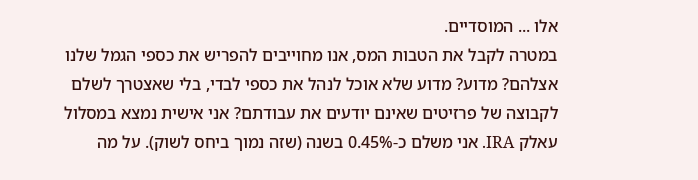אלו ... המוסדיים.
במטרה לקבל את הטבות המס, אנו מחוייבים להפריש את כספי הגמל שלנו אצלהם? מדוע? מדוע שלא אוכל לנהל את כספי לבדי, בלי שאצטרך לשלם לקבוצה של פרזיטים שאינם יודעים את עבודתם? אני אישית נמצא במסלול עאלק IRA. אני משלם כ-0.45% בשנה (שזה נמוך ביחס לשוק). על מה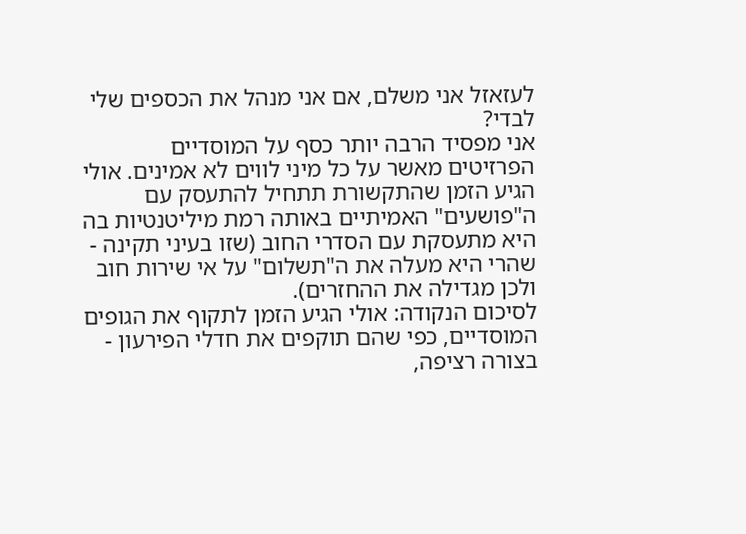לעזאזל אני משלם, אם אני מנהל את הכספים שלי לבדי?
אני מפסיד הרבה יותר כסף על המוסדיים הפרזיטים מאשר על כל מיני לווים לא אמינים. אולי הגיע הזמן שהתקשורת תתחיל להתעסק עם ה"פושעים" האמיתיים באותה רמת מיליטנטיות בה היא מתעסקת עם הסדרי החוב (שזו בעיני תקינה - שהרי היא מעלה את ה"תשלום" על אי שירות חוב ולכן מגדילה את ההחזרים).
לסיכום הנקודה: אולי הגיע הזמן לתקוף את הגופים המוסדיים, כפי שהם תוקפים את חדלי הפירעון - בצורה רציפה,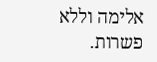אלימה וללא פשרות.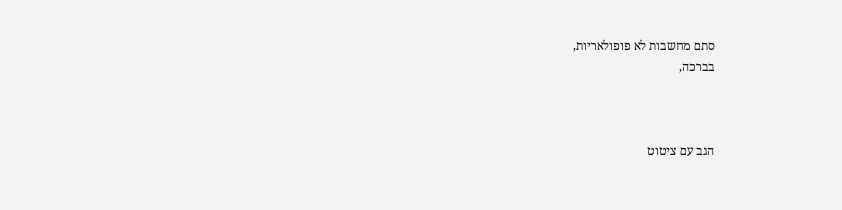סתם מחשבות לא פופולאריות,
בברכה,



הגב עם ציטוט